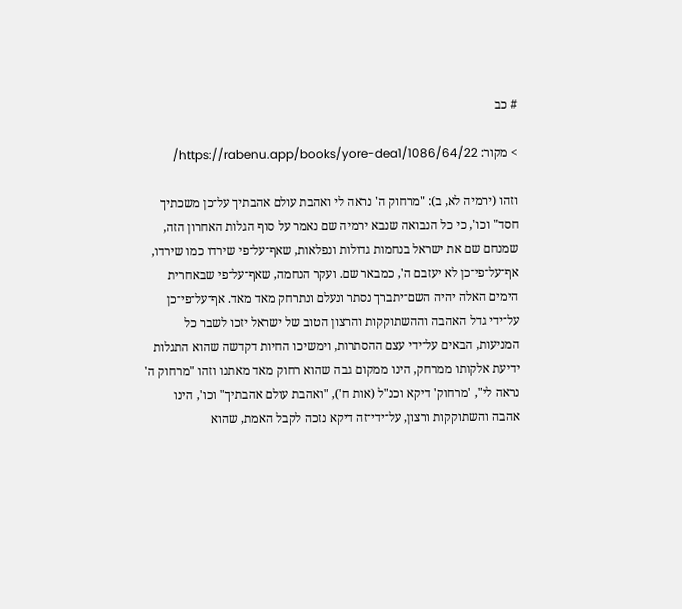# כב

> מקור: https://rabenu.app/books/yore-dea1/1086/64/22/

וזהו (ירמיה לא, ב): "מרחוק ה' נראה לי ואהבת עולם אהבתיך על־כן משכתיך חסד" וכו', כי כל הנבואה שנבא ירמיה שם נאמר על סוף הגלות האחרון הזה, שמנחם שם את ישראל בנחמות גדולות ונפלאות, שאף־על־פי שירדו כמו שירדו, אף־על־פי־כן לא יעזבם ה', כמבאר שם. ועקר הנחמה, שאף־על־פי שבאחרית הימים האלה יהיה השם־יתברך נסתר ונעלם ונתרחק מאד מאד. אף־על־פי־כן על־ידי גדל האהבה וההשתוקקות והרצון הטוב של ישראל יזכו לשבר כל המניעות, הבאים על־ידי עצם ההסתרות, וימשיכו החיות דקדשה שהוא התגלות ידיעת אלקותו ממרחק, הינו ממקום גבה שהוא רחוק מאד מאתנו וזהו "מרחוק ה' נראה לי", 'מרחוק' דיקא וכנ"ל (אות ח'), "ואהבת עולם אהבתיך" וכו', הינו אהבה והשתוקקות ורצון, על־ידי־זה דיקא נזכה לקבל האמת, שהוא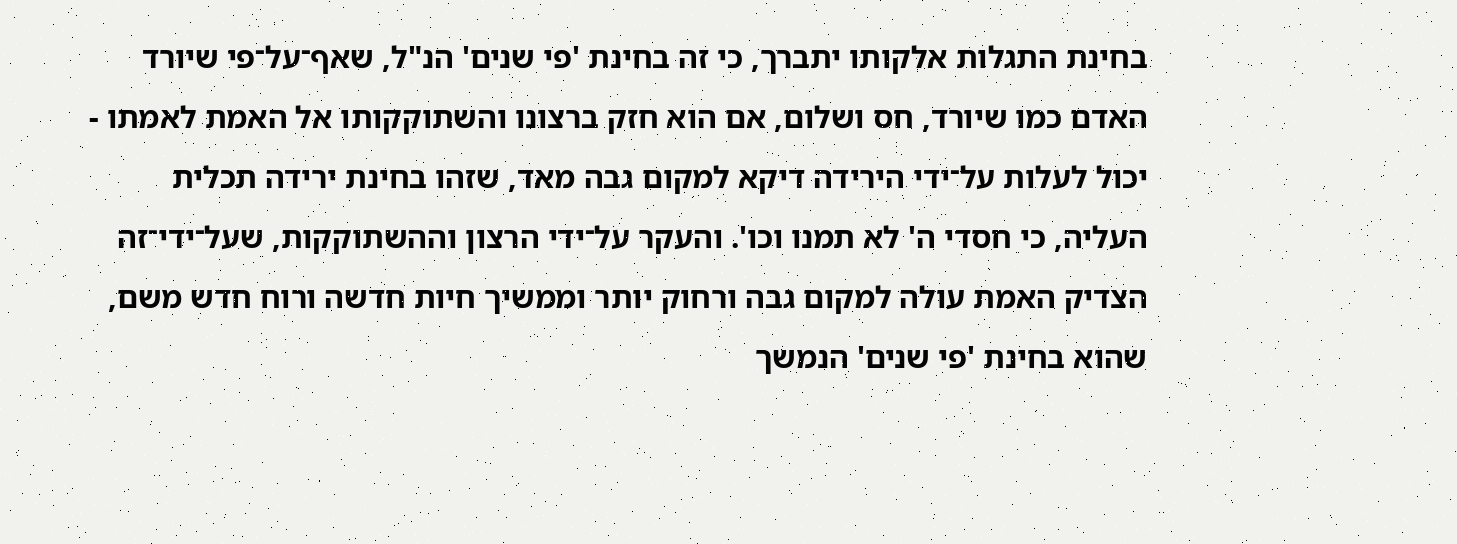בחינת התגלות אלקותו יתברך, כי זה בחינת 'פי שנים' הנ"ל, שאף־על־פי שיורד האדם כמו שיורד, חס ושלום, אם הוא חזק ברצונו והשתוקקותו אל האמת לאמתו - יכול לעלות על־ידי הירידה דיקא למקום גבה מאד, שזהו בחינת ירידה תכלית העליה, כי חסדי ה' לא תמנו וכו'. והעקר על־ידי הרצון וההשתוקקות, שעל־ידי־זה הצדיק האמת עולה למקום גבה ורחוק יותר וממשיך חיות חדשה ורוח חדש משם, שהוא בחינת 'פי שנים' הנמשך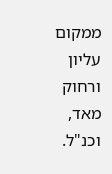ממקום עליון ורחוק מאד, וכנ"ל.